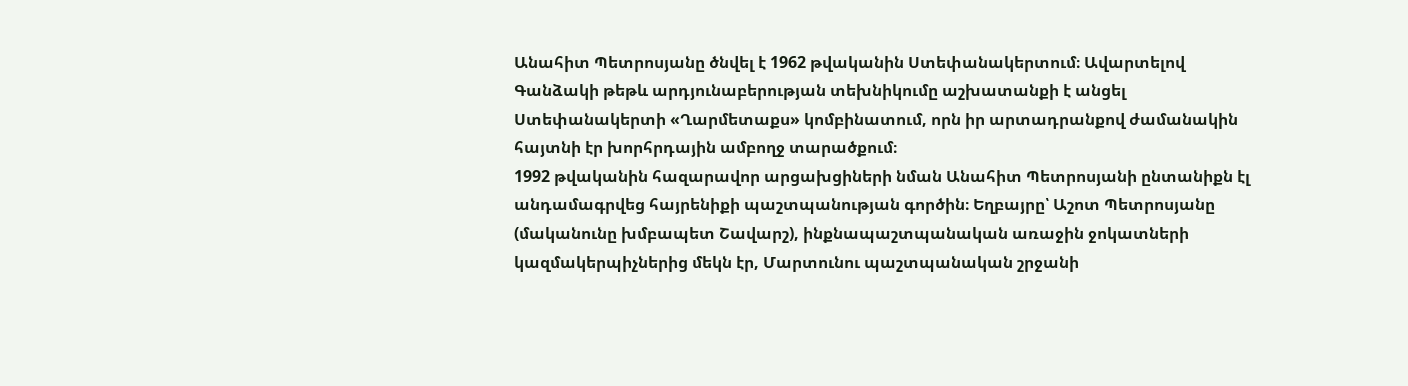Անահիտ Պետրոսյանը ծնվել է 1962 թվականին Ստեփանակերտում։ Ավարտելով Գանձակի թեթև արդյունաբերության տեխնիկումը աշխատանքի է անցել Ստեփանակերտի «Ղարմետաքս» կոմբինատում, որն իր արտադրանքով ժամանակին հայտնի էր խորհրդային ամբողջ տարածքում։
1992 թվականին հազարավոր արցախցիների նման Անահիտ Պետրոսյանի ընտանիքն էլ անդամագրվեց հայրենիքի պաշտպանության գործին։ Եղբայրը՝ Աշոտ Պետրոսյանը (մականունը խմբապետ Շավարշ), ինքնապաշտպանական առաջին ջոկատների կազմակերպիչներից մեկն էր, Մարտունու պաշտպանական շրջանի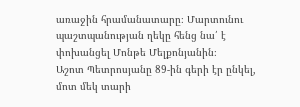առաջին հրամանատարը։ Մարտունու պաշտպանության ղեկը հենց նա՛ է փոխանցել Մոնթե Մելքոնյանին։
Աշոտ Պետրոսյանը 89-ին գերի էր ընկել, մոտ մեկ տարի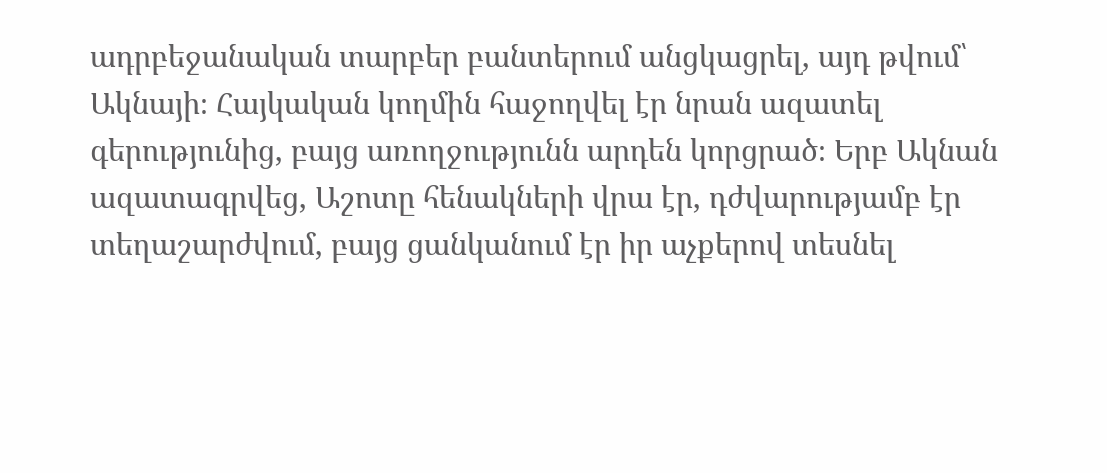ադրբեջանական տարբեր բանտերում անցկացրել, այդ թվում՝ Ակնայի։ Հայկական կողմին հաջողվել էր նրան ազատել գերությունից, բայց առողջությունն արդեն կորցրած։ Երբ Ակնան ազատագրվեց, Աշոտը հենակների վրա էր, դժվարությամբ էր տեղաշարժվում, բայց ցանկանում էր իր աչքերով տեսնել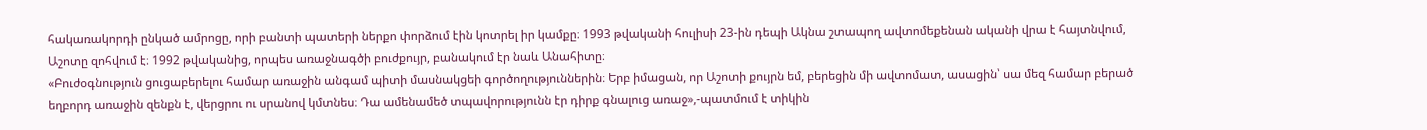հակառակորդի ընկած ամրոցը, որի բանտի պատերի ներքո փորձում էին կոտրել իր կամքը։ 1993 թվականի հուլիսի 23-ին դեպի Ակնա շտապող ավտոմեքենան ականի վրա է հայտնվում, Աշոտը զոհվում է։ 1992 թվականից, որպես առաջնագծի բուժքույր, բանակում էր նաև Անահիտը։
«Բուժօգնություն ցուցաբերելու համար առաջին անգամ պիտի մասնակցեի գործողություններին։ Երբ իմացան, որ Աշոտի քույրն եմ, բերեցին մի ավտոմատ, ասացին՝ սա մեզ համար բերած եղբորդ առաջին զենքն է, վերցրու ու սրանով կմտնես։ Դա ամենամեծ տպավորությունն էր դիրք գնալուց առաջ»,-պատմում է տիկին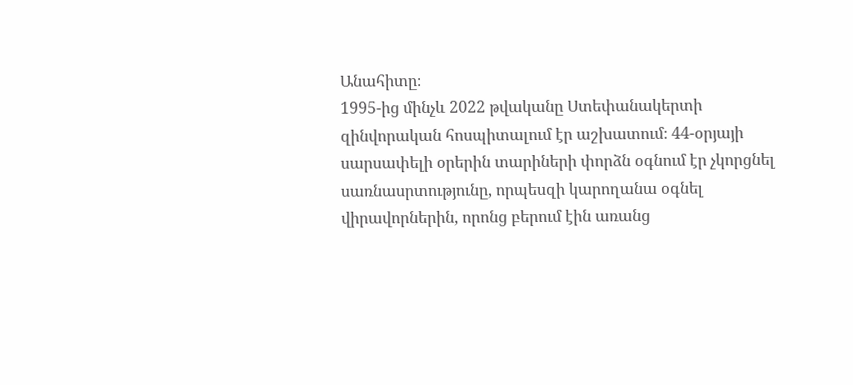Անահիտը։
1995-ից մինչև 2022 թվականը Ստեփանակերտի զինվորական հոսպիտալում էր աշխատում։ 44-օրյայի սարսափելի օրերին տարիների փորձն օգնում էր չկորցնել սառնասրտությունը, որպեսզի կարողանա օգնել վիրավորներին, որոնց բերում էին առանց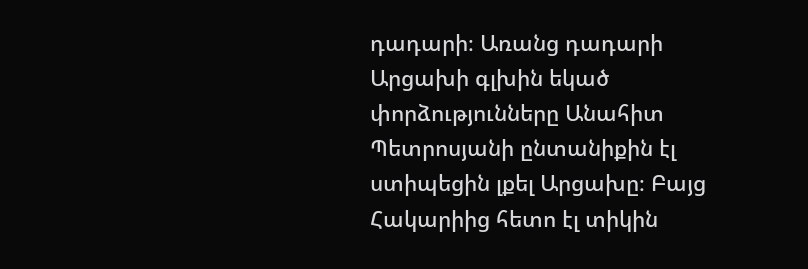դադարի։ Առանց դադարի Արցախի գլխին եկած փորձությունները Անահիտ Պետրոսյանի ընտանիքին էլ ստիպեցին լքել Արցախը։ Բայց Հակարիից հետո էլ տիկին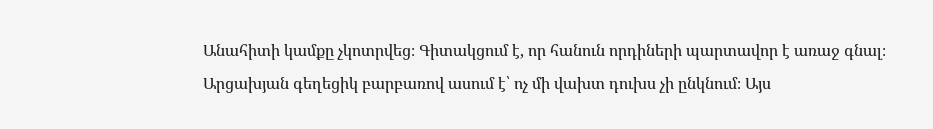Անահիտի կամքը չկոտրվեց։ Գիտակցում է, որ հանուն որդիների պարտավոր է առաջ գնալ։ Արցախյան գեղեցիկ բարբառով ասում է՝ ոչ մի վախտ դուխս չի ընկնում։ Այս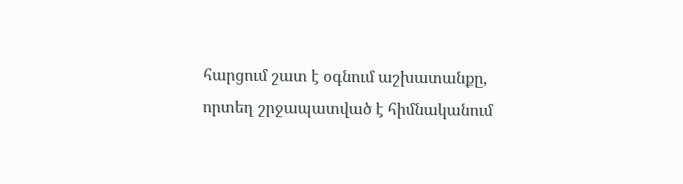հարցում շատ է օգնում աշխատանքը, որտեղ շրջապատված է հիմնականում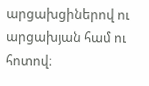արցախցիներով ու արցախյան համ ու հոտով։